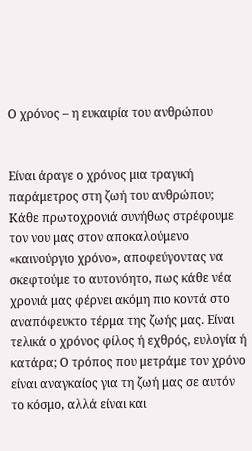Ο χρόνος – η ευκαιρία του ανθρώπου


Είναι άραγε ο χρόνος μια τραγική παράμετρος στη ζωή του ανθρώπου; Κάθε πρωτοχρονιά συνήθως στρέφουμε τον νου μας στον αποκαλούμενο «καινούργιο χρόνο», αποφεύγοντας να σκεφτούμε το αυτονόητο, πως κάθε νέα χρονιά μας φέρνει ακόμη πιο κοντά στο αναπόφευκτο τέρμα της ζωής μας. Είναι τελικά ο χρόνος φίλος ή εχθρός, ευλογία ή κατάρα; Ο τρόπος που μετράμε τον χρόνο είναι αναγκαίος για τη ζωή μας σε αυτόν το κόσμο, αλλά είναι και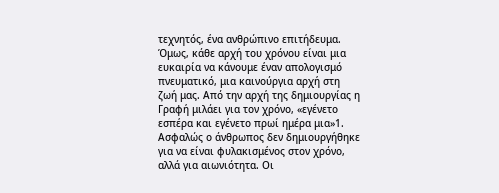τεχνητός, ένα ανθρώπινο επιτήδευμα. Όμως, κάθε αρχή του χρόνου είναι μια ευκαιρία να κάνουμε έναν απολογισμό πνευματικό, μια καινούργια αρχή στη ζωή μας. Από την αρχή της δημιουργίας η Γραφή μιλάει για τον χρόνο, «εγένετο εσπέρα και εγένετο πρωί ημέρα μια»1. Ασφαλώς ο άνθρωπος δεν δημιουργήθηκε για να είναι φυλακισμένος στον χρόνο, αλλά για αιωνιότητα. Οι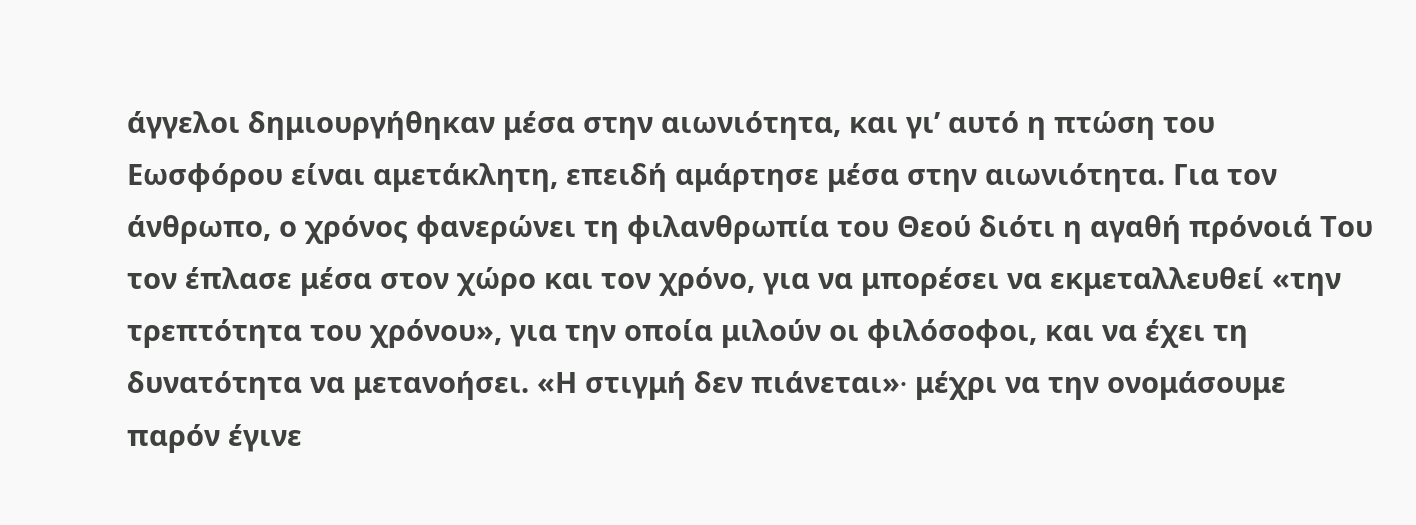άγγελοι δημιουργήθηκαν μέσα στην αιωνιότητα, και γι’ αυτό η πτώση του Εωσφόρου είναι αμετάκλητη, επειδή αμάρτησε μέσα στην αιωνιότητα. Για τον άνθρωπο, ο χρόνος φανερώνει τη φιλανθρωπία του Θεού διότι η αγαθή πρόνοιά Του τον έπλασε μέσα στον χώρο και τον χρόνο, για να μπορέσει να εκμεταλλευθεί «την τρεπτότητα του χρόνου», για την οποία μιλούν οι φιλόσοφοι, και να έχει τη δυνατότητα να μετανοήσει. «Η στιγμή δεν πιάνεται»∙ μέχρι να την ονομάσουμε παρόν έγινε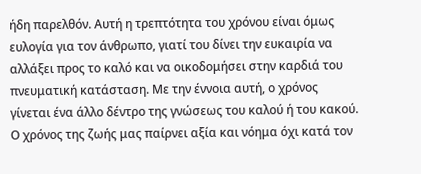ήδη παρελθόν. Αυτή η τρεπτότητα του χρόνου είναι όμως ευλογία για τον άνθρωπο, γιατί του δίνει την ευκαιρία να αλλάξει προς το καλό και να οικοδομήσει στην καρδιά του πνευματική κατάσταση. Με την έννοια αυτή, ο χρόνος γίνεται ένα άλλο δέντρο της γνώσεως του καλού ή του κακού. Ο χρόνος της ζωής μας παίρνει αξία και νόημα όχι κατά τον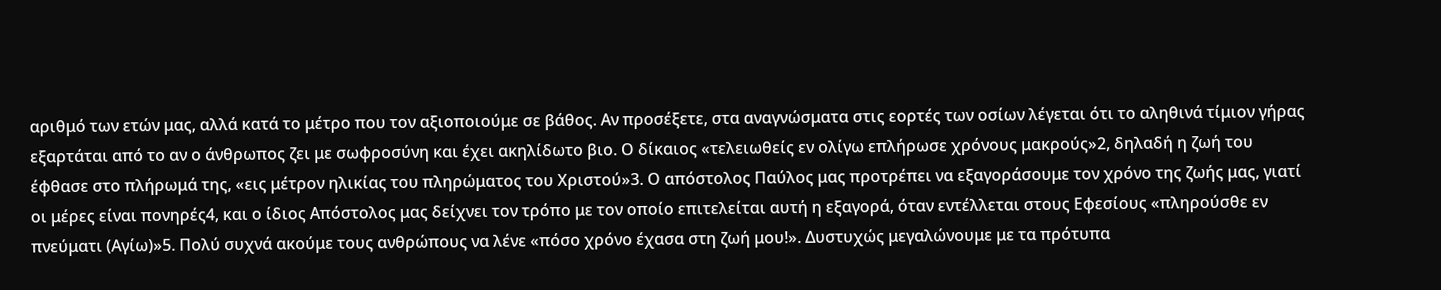αριθμό των ετών μας, αλλά κατά το μέτρο που τον αξιοποιούμε σε βάθος. Αν προσέξετε, στα αναγνώσματα στις εορτές των οσίων λέγεται ότι το αληθινά τίμιον γήρας εξαρτάται από το αν ο άνθρωπος ζει με σωφροσύνη και έχει ακηλίδωτο βιο. Ο δίκαιος «τελειωθείς εν ολίγω επλήρωσε χρόνους μακρούς»2, δηλαδή η ζωή του έφθασε στο πλήρωμά της, «εις μέτρον ηλικίας του πληρώματος του Χριστού»3. Ο απόστολος Παύλος μας προτρέπει να εξαγοράσουμε τον χρόνο της ζωής μας, γιατί οι μέρες είναι πονηρές4, και ο ίδιος Απόστολος μας δείχνει τον τρόπο με τον οποίο επιτελείται αυτή η εξαγορά, όταν εντέλλεται στους Εφεσίους «πληρούσθε εν πνεύματι (Αγίω)»5. Πολύ συχνά ακούμε τους ανθρώπους να λένε «πόσο χρόνο έχασα στη ζωή μου!». Δυστυχώς μεγαλώνουμε με τα πρότυπα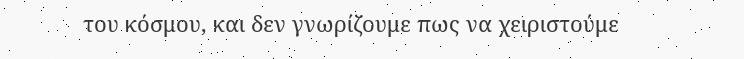του κόσμου, και δεν γνωρίζουμε πως να χειριστούμε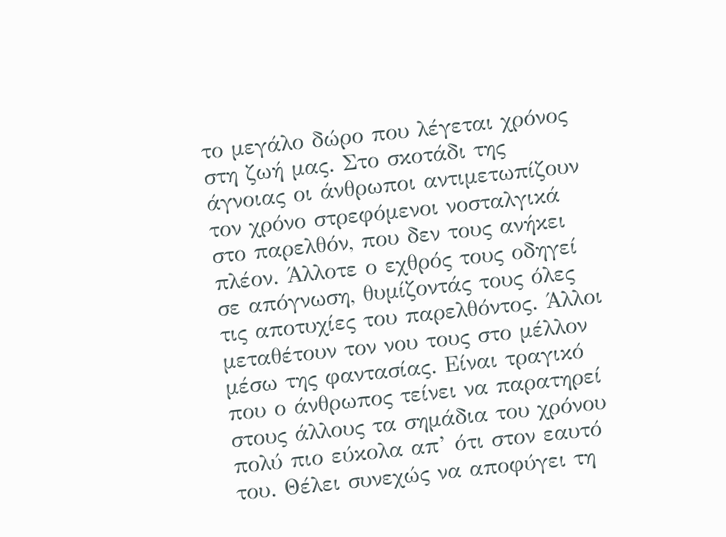το μεγάλο δώρο που λέγεται χρόνος στη ζωή μας. Στο σκοτάδι της άγνοιας οι άνθρωποι αντιμετωπίζουν τον χρόνο στρεφόμενοι νοσταλγικά στο παρελθόν, που δεν τους ανήκει πλέον. Άλλοτε ο εχθρός τους οδηγεί σε απόγνωση, θυμίζοντάς τους όλες τις αποτυχίες του παρελθόντος. Άλλοι μεταθέτουν τον νου τους στο μέλλον μέσω της φαντασίας. Είναι τραγικό που ο άνθρωπος τείνει να παρατηρεί στους άλλους τα σημάδια του χρόνου πολύ πιο εύκολα απ’ ότι στον εαυτό του. Θέλει συνεχώς να αποφύγει τη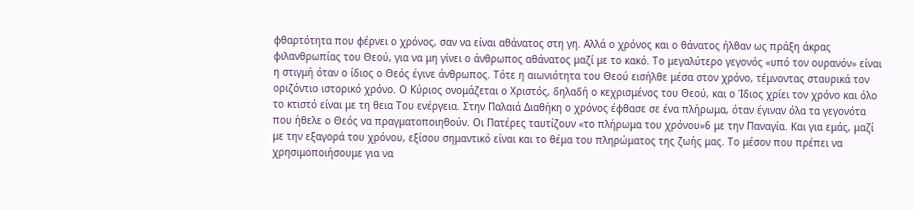φθαρτότητα που φέρνει ο χρόνος, σαν να είναι αθάνατος στη γη. Αλλά ο χρόνος και ο θάνατος ήλθαν ως πράξη άκρας φιλανθρωπίας του Θεού, για να μη γίνει ο άνθρωπος αθάνατος μαζί με το κακό. Το μεγαλύτερο γεγονός «υπό τον ουρανόν» είναι η στιγμή όταν ο ίδιος ο Θεός έγινε άνθρωπος. Τότε η αιωνιότητα του Θεού εισήλθε μέσα στον χρόνο, τέμνοντας σταυρικά τον οριζόντιο ιστορικό χρόνο. Ο Κύριος ονομάζεται ο Χριστός, δηλαδή ο κεχρισμένος του Θεού, και ο Ίδιος χρίει τον χρόνο και όλο το κτιστό είναι με τη θεια Του ενέργεια. Στην Παλαιά Διαθήκη ο χρόνος έφθασε σε ένα πλήρωμα, όταν έγιναν όλα τα γεγονότα που ήθελε ο Θεός να πραγματοποιηθούν. Οι Πατέρες ταυτίζουν «το πλήρωμα του χρόνου»6 με την Παναγία. Και για εμάς, μαζί με την εξαγορά του χρόνου, εξίσου σημαντικό είναι και το θέμα του πληρώματος της ζωής μας. Το μέσον που πρέπει να χρησιμοποιήσουμε για να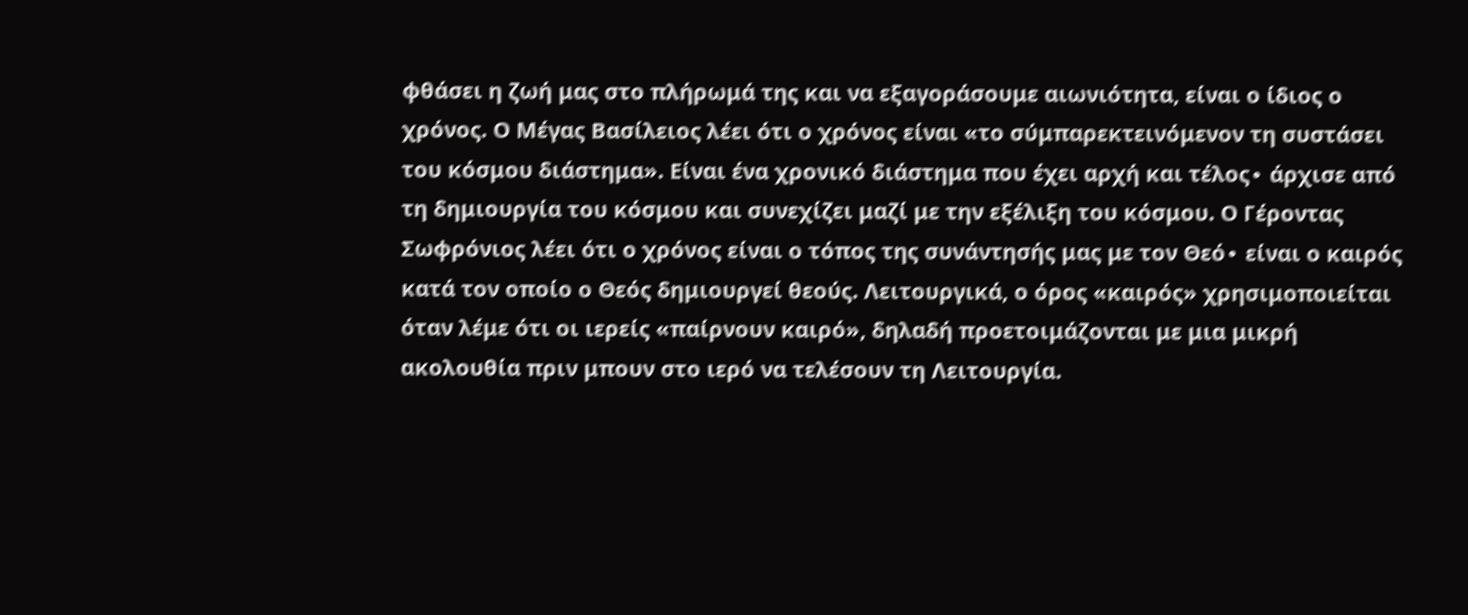φθάσει η ζωή μας στο πλήρωμά της και να εξαγοράσουμε αιωνιότητα, είναι ο ίδιος ο χρόνος. Ο Μέγας Βασίλειος λέει ότι ο χρόνος είναι «το σύμπαρεκτεινόμενον τη συστάσει του κόσμου διάστημα». Είναι ένα χρονικό διάστημα που έχει αρχή και τέλος∙ άρχισε από τη δημιουργία του κόσμου και συνεχίζει μαζί με την εξέλιξη του κόσμου. Ο Γέροντας Σωφρόνιος λέει ότι ο χρόνος είναι ο τόπος της συνάντησής μας με τον Θεό∙ είναι ο καιρός κατά τον οποίο ο Θεός δημιουργεί θεούς. Λειτουργικά, ο όρος «καιρός» χρησιμοποιείται όταν λέμε ότι οι ιερείς «παίρνουν καιρό», δηλαδή προετοιμάζονται με μια μικρή ακολουθία πριν μπουν στο ιερό να τελέσουν τη Λειτουργία.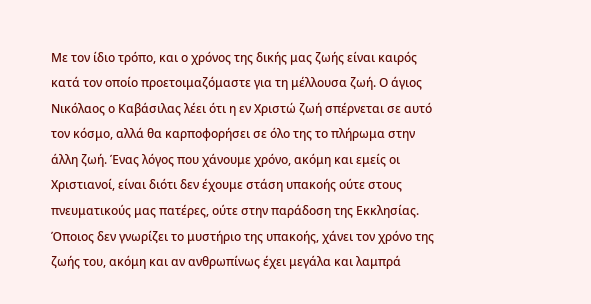Με τον ίδιο τρόπο, και ο χρόνος της δικής μας ζωής είναι καιρός κατά τον οποίο προετοιμαζόμαστε για τη μέλλουσα ζωή. Ο άγιος Νικόλαος ο Καβάσιλας λέει ότι η εν Χριστώ ζωή σπέρνεται σε αυτό τον κόσμο, αλλά θα καρποφορήσει σε όλο της το πλήρωμα στην άλλη ζωή. Ένας λόγος που χάνουμε χρόνο, ακόμη και εμείς οι Χριστιανοί, είναι διότι δεν έχουμε στάση υπακοής ούτε στους πνευματικούς μας πατέρες, ούτε στην παράδοση της Εκκλησίας. Όποιος δεν γνωρίζει το μυστήριο της υπακοής, χάνει τον χρόνο της ζωής του, ακόμη και αν ανθρωπίνως έχει μεγάλα και λαμπρά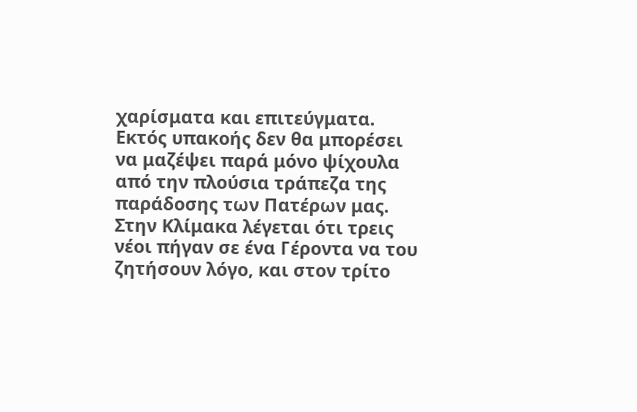χαρίσματα και επιτεύγματα. Εκτός υπακοής δεν θα μπορέσει να μαζέψει παρά μόνο ψίχουλα από την πλούσια τράπεζα της παράδοσης των Πατέρων μας. Στην Κλίμακα λέγεται ότι τρεις νέοι πήγαν σε ένα Γέροντα να του ζητήσουν λόγο, και στον τρίτο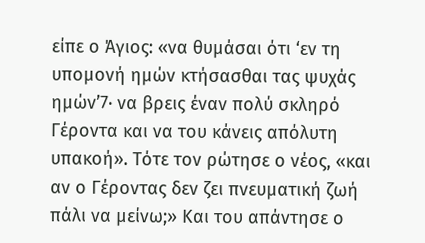είπε ο Άγιος: «να θυμάσαι ότι ‘εν τη υπομονή ημών κτήσασθαι τας ψυχάς ημών’7∙ να βρεις έναν πολύ σκληρό Γέροντα και να του κάνεις απόλυτη υπακοή». Τότε τον ρώτησε ο νέος, «και αν ο Γέροντας δεν ζει πνευματική ζωή πάλι να μείνω;» Και του απάντησε ο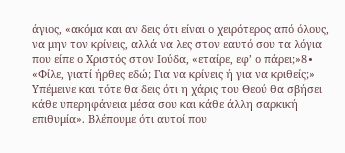άγιος, «ακόμα και αν δεις ότι είναι ο χειρότερος από όλους, να μην τον κρίνεις, αλλά να λες στον εαυτό σου τα λόγια που είπε ο Χριστός στον Ιούδα, «εταίρε, εφ’ ο πάρει;»8∙ «Φίλε, γιατί ήρθες εδώ; Για να κρίνεις ή για να κριθείς;» Υπέμεινε και τότε θα δεις ότι η χάρις του Θεού θα σβήσει κάθε υπερηφάνεια μέσα σου και κάθε άλλη σαρκική επιθυμία». Βλέπουμε ότι αυτοί που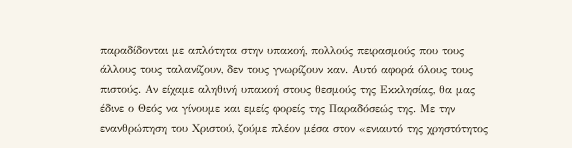παραδίδονται με απλότητα στην υπακοή, πολλούς πειρασμούς που τους άλλους τους ταλανίζουν, δεν τους γνωρίζουν καν. Αυτό αφορά όλους τους πιστούς. Αν είχαμε αληθινή υπακοή στους θεσμούς της Εκκλησίας, θα μας έδινε ο Θεός να γίνουμε και εμείς φορείς της Παραδόσεώς της. Με την ενανθρώπηση του Χριστού, ζούμε πλέον μέσα στον «ενιαυτό της χρηστότητος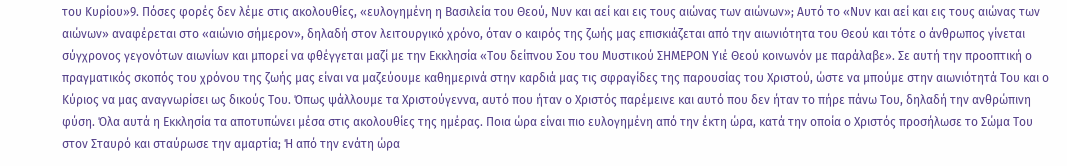του Κυρίου»9. Πόσες φορές δεν λέμε στις ακολουθίες, «ευλογημένη η Βασιλεία του Θεού, Νυν και αεί και εις τους αιώνας των αιώνων»; Αυτό το «Νυν και αεί και εις τους αιώνας των αιώνων» αναφέρεται στο «αιώνιο σήμερον», δηλαδή στον λειτουργικό χρόνο, όταν ο καιρός της ζωής μας επισκιάζεται από την αιωνιότητα του Θεού και τότε ο άνθρωπος γίνεται σύγχρονος γεγονότων αιωνίων και μπορεί να φθέγγεται μαζί με την Εκκλησία «Του δείπνου Σου του Μυστικού ΣΗΜΕΡΟΝ Υιέ Θεού κοινωνόν με παράλαβε». Σε αυτή την προοπτική ο πραγματικός σκοπός του χρόνου της ζωής μας είναι να μαζεύουμε καθημερινά στην καρδιά μας τις σφραγίδες της παρουσίας του Χριστού, ώστε να μπούμε στην αιωνιότητά Του και ο Κύριος να μας αναγνωρίσει ως δικούς Του. Όπως ψάλλουμε τα Χριστούγεννα, αυτό που ήταν ο Χριστός παρέμεινε και αυτό που δεν ήταν το πήρε πάνω Του, δηλαδή την ανθρώπινη φύση. Όλα αυτά η Εκκλησία τα αποτυπώνει μέσα στις ακολουθίες της ημέρας. Ποια ώρα είναι πιο ευλογημένη από την έκτη ώρα, κατά την οποία ο Χριστός προσήλωσε το Σώμα Του στον Σταυρό και σταύρωσε την αμαρτία; Ή από την ενάτη ώρα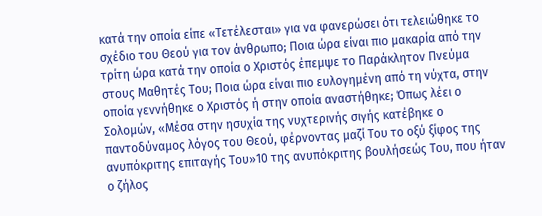κατά την οποία είπε «Τετέλεσται» για να φανερώσει ότι τελειώθηκε το σχέδιο του Θεού για τον άνθρωπο; Ποια ώρα είναι πιο μακαρία από την τρίτη ώρα κατά την οποία ο Χριστός έπεμψε το Παράκλητον Πνεύμα στους Μαθητές Του; Ποια ώρα είναι πιο ευλογημένη από τη νύχτα, στην οποία γεννήθηκε ο Χριστός ή στην οποία αναστήθηκε; Όπως λέει ο Σολομών, «Μέσα στην ησυχία της νυχτερινής σιγής κατέβηκε ο παντοδύναμος λόγος του Θεού, φέρνοντας μαζί Του το οξύ ξίφος της ανυπόκριτης επιταγής Του»10 της ανυπόκριτης βουλήσεώς Του, που ήταν ο ζήλος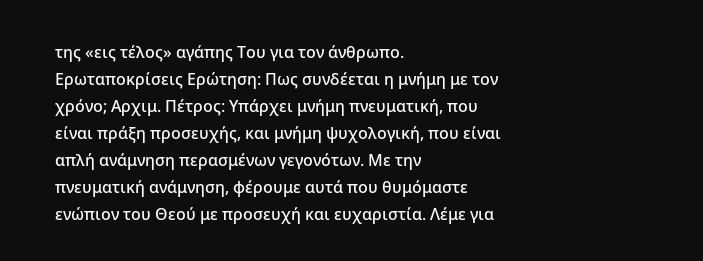της «εις τέλος» αγάπης Του για τον άνθρωπο. Ερωταποκρίσεις Ερώτηση: Πως συνδέεται η μνήμη με τον χρόνο; Αρχιμ. Πέτρος: Υπάρχει μνήμη πνευματική, που είναι πράξη προσευχής, και μνήμη ψυχολογική, που είναι απλή ανάμνηση περασμένων γεγονότων. Με την πνευματική ανάμνηση, φέρουμε αυτά που θυμόμαστε ενώπιον του Θεού με προσευχή και ευχαριστία. Λέμε για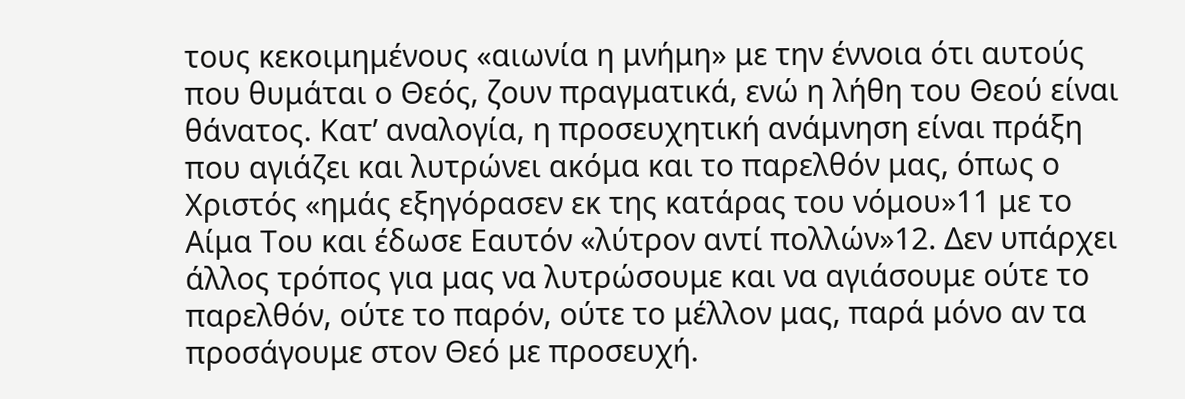τους κεκοιμημένους «αιωνία η μνήμη» με την έννοια ότι αυτούς που θυμάται ο Θεός, ζουν πραγματικά, ενώ η λήθη του Θεού είναι θάνατος. Κατ’ αναλογία, η προσευχητική ανάμνηση είναι πράξη που αγιάζει και λυτρώνει ακόμα και το παρελθόν μας, όπως ο Χριστός «ημάς εξηγόρασεν εκ της κατάρας του νόμου»11 με το Αίμα Του και έδωσε Εαυτόν «λύτρον αντί πολλών»12. Δεν υπάρχει άλλος τρόπος για μας να λυτρώσουμε και να αγιάσουμε ούτε το παρελθόν, ούτε το παρόν, ούτε το μέλλον μας, παρά μόνο αν τα προσάγουμε στον Θεό με προσευχή.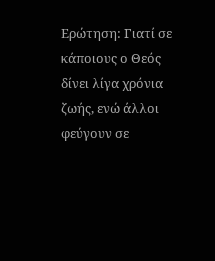Ερώτηση: Γιατί σε κάποιους ο Θεός δίνει λίγα χρόνια ζωής, ενώ άλλοι φεύγουν σε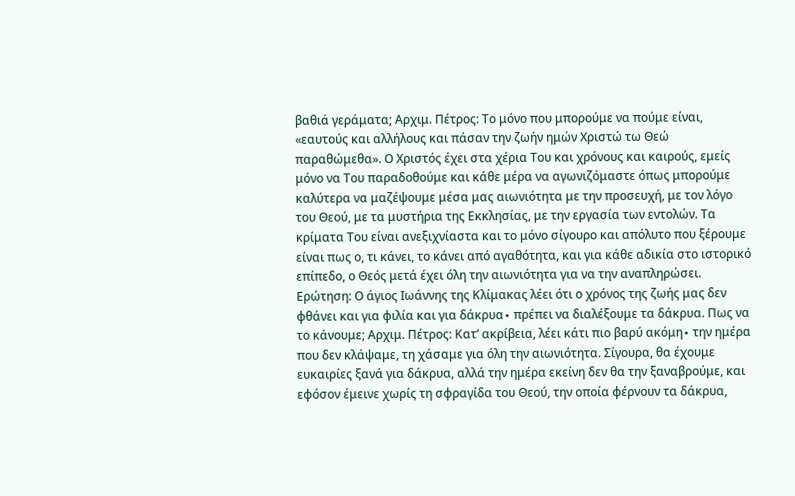βαθιά γεράματα; Αρχιμ. Πέτρος: Το μόνο που μπορούμε να πούμε είναι, «εαυτούς και αλλήλους και πάσαν την ζωήν ημών Χριστώ τω Θεώ παραθώμεθα». Ο Χριστός έχει στα χέρια Του και χρόνους και καιρούς, εμείς μόνο να Του παραδοθούμε και κάθε μέρα να αγωνιζόμαστε όπως μπορούμε καλύτερα να μαζέψουμε μέσα μας αιωνιότητα με την προσευχή, με τον λόγο του Θεού, με τα μυστήρια της Εκκλησίας, με την εργασία των εντολών. Τα κρίματα Του είναι ανεξιχνίαστα και το μόνο σίγουρο και απόλυτο που ξέρουμε είναι πως ο, τι κάνει, το κάνει από αγαθότητα, και για κάθε αδικία στο ιστορικό επίπεδο, ο Θεός μετά έχει όλη την αιωνιότητα για να την αναπληρώσει. Ερώτηση: Ο άγιος Ιωάννης της Κλίμακας λέει ότι ο χρόνος της ζωής μας δεν φθάνει και για φιλία και για δάκρυα∙ πρέπει να διαλέξουμε τα δάκρυα. Πως να το κάνουμε; Αρχιμ. Πέτρος: Κατ’ ακρίβεια, λέει κάτι πιο βαρύ ακόμη∙ την ημέρα που δεν κλάψαμε, τη χάσαμε για όλη την αιωνιότητα. Σίγουρα, θα έχουμε ευκαιρίες ξανά για δάκρυα, αλλά την ημέρα εκείνη δεν θα την ξαναβρούμε, και εφόσον έμεινε χωρίς τη σφραγίδα του Θεού, την οποία φέρνουν τα δάκρυα,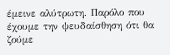έμεινε αλύτρωτη. Παρόλο που έχουμε την ψευδαίσθηση ότι θα ζούμε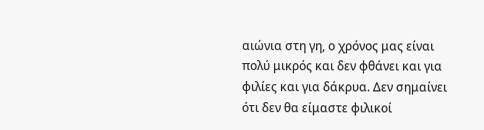αιώνια στη γη, ο χρόνος μας είναι πολύ μικρός και δεν φθάνει και για φιλίες και για δάκρυα. Δεν σημαίνει ότι δεν θα είμαστε φιλικοί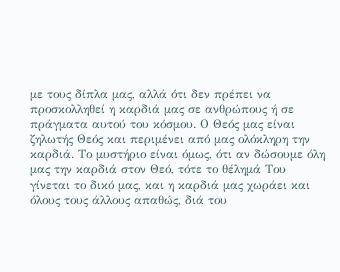με τους δίπλα μας, αλλά ότι δεν πρέπει να προσκολληθεί η καρδιά μας σε ανθρώπους ή σε πράγματα αυτού του κόσμου. Ο Θεός μας είναι ζηλωτής Θεός και περιμένει από μας ολόκληρη την καρδιά. Το μυστήριο είναι όμως, ότι αν δώσουμε όλη μας την καρδιά στον Θεό, τότε το θέλημά Του γίνεται το δικό μας, και η καρδιά μας χωράει και όλους τους άλλους απαθώς, διά του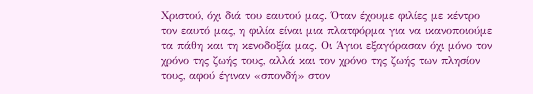Χριστού, όχι διά του εαυτού μας. Όταν έχουμε φιλίες με κέντρο τον εαυτό μας, η φιλία είναι μια πλατφόρμα για να ικανοποιούμε τα πάθη και τη κενοδοξία μας. Οι Άγιοι εξαγόρασαν όχι μόνο τον χρόνο της ζωής τους, αλλά και τον χρόνο της ζωής των πλησίον τους, αφού έγιναν «σπονδή» στον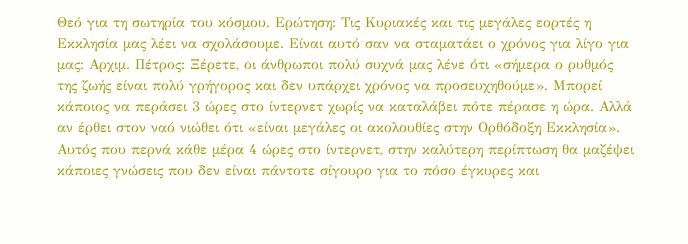Θεό για τη σωτηρία του κόσμου. Ερώτηση: Τις Κυριακές και τις μεγάλες εορτές η Εκκλησία μας λέει να σχολάσουμε. Είναι αυτό σαν να σταματάει ο χρόνος για λίγο για μας: Αρχιμ. Πέτρος: Ξέρετε, οι άνθρωποι πολύ συχνά μας λένε ότι «σήμερα ο ρυθμός της ζωής είναι πολύ γρήγορος και δεν υπάρχει χρόνος να προσευχηθούμε». Μπορεί κάποιος να περάσει 3 ώρες στο ίντερνετ χωρίς να καταλάβει πότε πέρασε η ώρα. Αλλά αν έρθει στον ναό νιώθει ότι «είναι μεγάλες οι ακολουθίες στην Ορθόδοξη Εκκλησία». Αυτός που περνά κάθε μέρα 4 ώρες στο ίντερνετ, στην καλύτερη περίπτωση θα μαζέψει κάποιες γνώσεις που δεν είναι πάντοτε σίγουρο για το πόσο έγκυρες και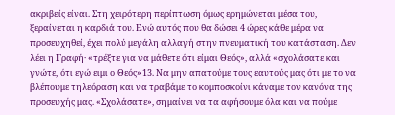ακριβείς είναι. Στη χειρότερη περίπτωση όμως ερημώνεται μέσα του, ξεραίνεται η καρδιά του. Ενώ αυτός που θα δώσει 4 ώρες κάθε μέρα να προσευχηθεί, έχει πολύ μεγάλη αλλαγή στην πνευματική του κατάσταση. Δεν λέει η Γραφή· «τρέξτε για να μάθετε ότι είμαι Θεός», αλλά «σχολάσατε και γνώτε, ότι εγώ ειμι ο Θεός»13. Να μην απατούμε τους εαυτούς μας ότι με το να βλέπουμε τηλεόραση και να τραβάμε το κομποσκοίνι κάναμε τον κανόνα της προσευχής μας. «Σχολάσατε», σημαίνει να τα αφήσουμε όλα και να πούμε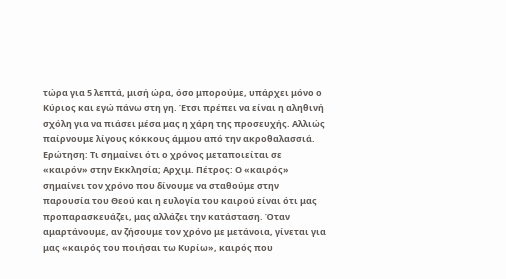τώρα για 5 λεπτά, μισή ώρα, όσο μπορούμε, υπάρχει μόνο ο Κύριος και εγώ πάνω στη γη. Έτσι πρέπει να είναι η αληθινή σχόλη για να πιάσει μέσα μας η χάρη της προσευχής. Αλλιώς παίρνουμε λίγους κόκκους άμμου από την ακροθαλασσιά. Ερώτηση: Τι σημαίνει ότι ο χρόνος μεταποιείται σε «καιρόν» στην Εκκλησία; Αρχιμ. Πέτρος: Ο «καιρός» σημαίνει τον χρόνο που δίνουμε να σταθούμε στην παρουσία του Θεού και η ευλογία του καιρού είναι ότι μας προπαρασκευάζει, μας αλλάζει την κατάσταση. Όταν αμαρτάνουμε, αν ζήσουμε τον χρόνο με μετάνοια, γίνεται για μας «καιρός του ποιήσαι τω Κυρίω», καιρός που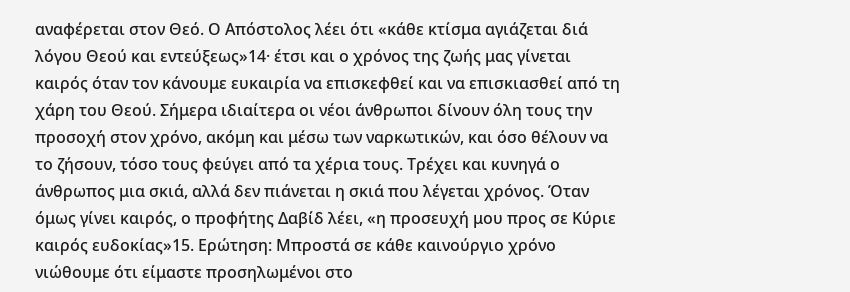αναφέρεται στον Θεό. Ο Απόστολος λέει ότι «κάθε κτίσμα αγιάζεται διά λόγου Θεού και εντεύξεως»14· έτσι και ο χρόνος της ζωής μας γίνεται καιρός όταν τον κάνουμε ευκαιρία να επισκεφθεί και να επισκιασθεί από τη χάρη του Θεού. Σήμερα ιδιαίτερα οι νέοι άνθρωποι δίνουν όλη τους την προσοχή στον χρόνο, ακόμη και μέσω των ναρκωτικών, και όσο θέλουν να το ζήσουν, τόσο τους φεύγει από τα χέρια τους. Τρέχει και κυνηγά ο άνθρωπος μια σκιά, αλλά δεν πιάνεται η σκιά που λέγεται χρόνος. Όταν όμως γίνει καιρός, ο προφήτης Δαβίδ λέει, «η προσευχή μου προς σε Κύριε καιρός ευδοκίας»15. Ερώτηση: Μπροστά σε κάθε καινούργιο χρόνο νιώθουμε ότι είμαστε προσηλωμένοι στο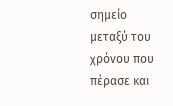σημείο μεταξύ του χρόνου που πέρασε και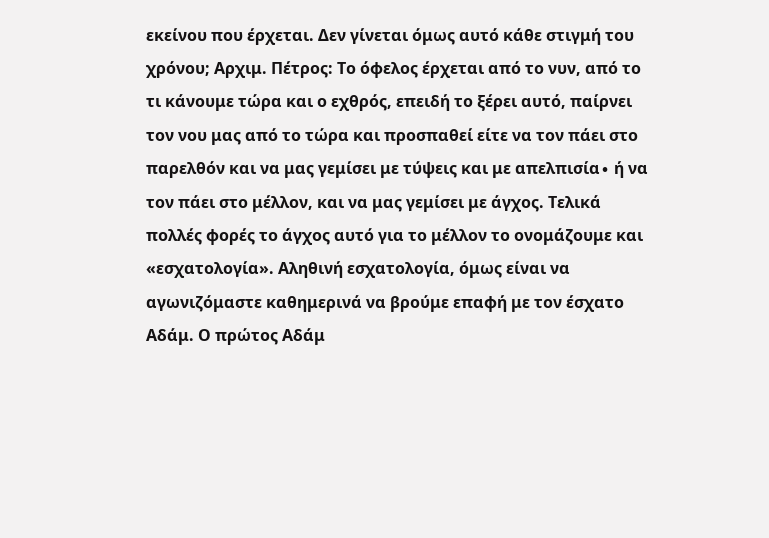εκείνου που έρχεται. Δεν γίνεται όμως αυτό κάθε στιγμή του χρόνου; Αρχιμ. Πέτρος: Το όφελος έρχεται από το νυν, από το τι κάνουμε τώρα και ο εχθρός, επειδή το ξέρει αυτό, παίρνει τον νου μας από το τώρα και προσπαθεί είτε να τον πάει στο παρελθόν και να μας γεμίσει με τύψεις και με απελπισία∙ ή να τον πάει στο μέλλον, και να μας γεμίσει με άγχος. Τελικά πολλές φορές το άγχος αυτό για το μέλλον το ονομάζουμε και «εσχατολογία». Αληθινή εσχατολογία, όμως είναι να αγωνιζόμαστε καθημερινά να βρούμε επαφή με τον έσχατο Αδάμ. Ο πρώτος Αδάμ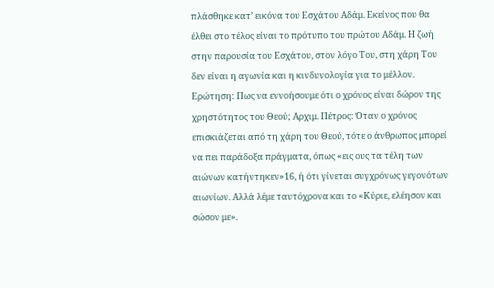πλάσθηκε κατ’ εικόνα του Εσχάτου Αδάμ. Εκείνος που θα έλθει στο τέλος είναι το πρότυπο του πρώτου Αδάμ. Η ζωή στην παρουσία του Εσχάτου, στον λόγο Του, στη χάρη Του δεν είναι η αγωνία και η κινδυνολογία για το μέλλον. Ερώτηση: Πως να εννοήσουμε ότι ο χρόνος είναι δώρον της χρηστότητος του Θεού; Αρχιμ. Πέτρος: Όταν ο χρόνος επισκιάζεται από τη χάρη του Θεού, τότε ο άνθρωπος μπορεί να πει παράδοξα πράγματα, όπως «εις ους τα τέλη των αιώνων κατήντηκεν»16, ή ότι γίνεται συγχρόνως γεγονότων αιωνίων. Αλλά λέμε ταυτόχρονα και το «Κύριε, ελέησον και σώσον με».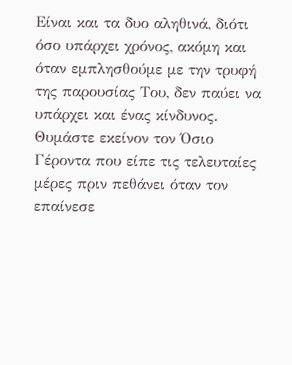Είναι και τα δυο αληθινά, διότι όσο υπάρχει χρόνος, ακόμη και όταν εμπλησθούμε με την τρυφή της παρουσίας Του, δεν παύει να υπάρχει και ένας κίνδυνος. Θυμάστε εκείνον τον Όσιο Γέροντα που είπε τις τελευταίες μέρες πριν πεθάνει όταν τον επαίνεσε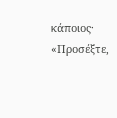κάποιος· «Προσέξτε,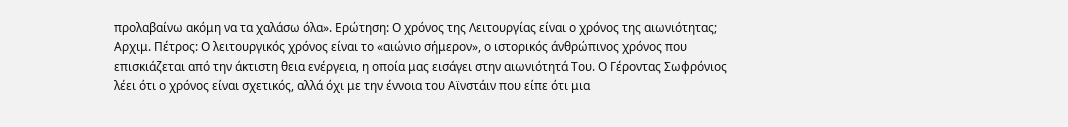προλαβαίνω ακόμη να τα χαλάσω όλα». Ερώτηση: Ο χρόνος της Λειτουργίας είναι ο χρόνος της αιωνιότητας; Αρχιμ. Πέτρος: Ο λειτουργικός χρόνος είναι το «αιώνιο σήμερον», ο ιστορικός άνθρώπινος χρόνος που επισκιάζεται από την άκτιστη θεια ενέργεια, η οποία μας εισάγει στην αιωνιότητά Του. Ο Γέροντας Σωφρόνιος λέει ότι ο χρόνος είναι σχετικός, αλλά όχι με την έννοια του Αϊνστάιν που είπε ότι μια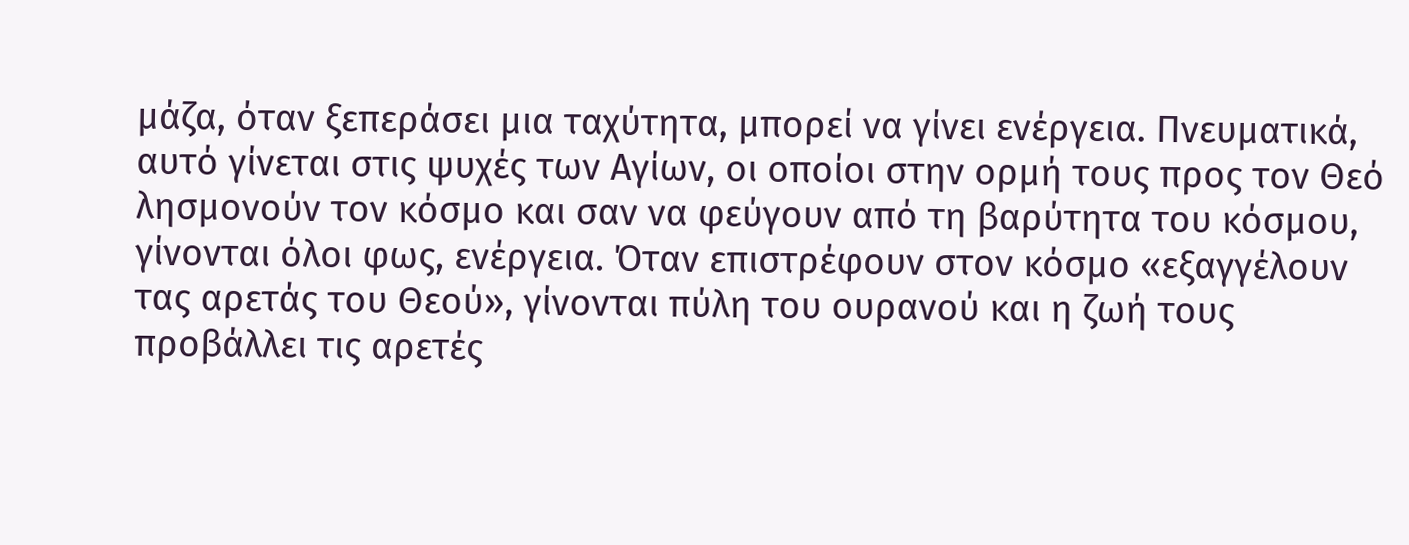μάζα, όταν ξεπεράσει μια ταχύτητα, μπορεί να γίνει ενέργεια. Πνευματικά, αυτό γίνεται στις ψυχές των Αγίων, οι οποίοι στην ορμή τους προς τον Θεό λησμονούν τον κόσμο και σαν να φεύγουν από τη βαρύτητα του κόσμου, γίνονται όλοι φως, ενέργεια. Όταν επιστρέφουν στον κόσμο «εξαγγέλουν τας αρετάς του Θεού», γίνονται πύλη του ουρανού και η ζωή τους προβάλλει τις αρετές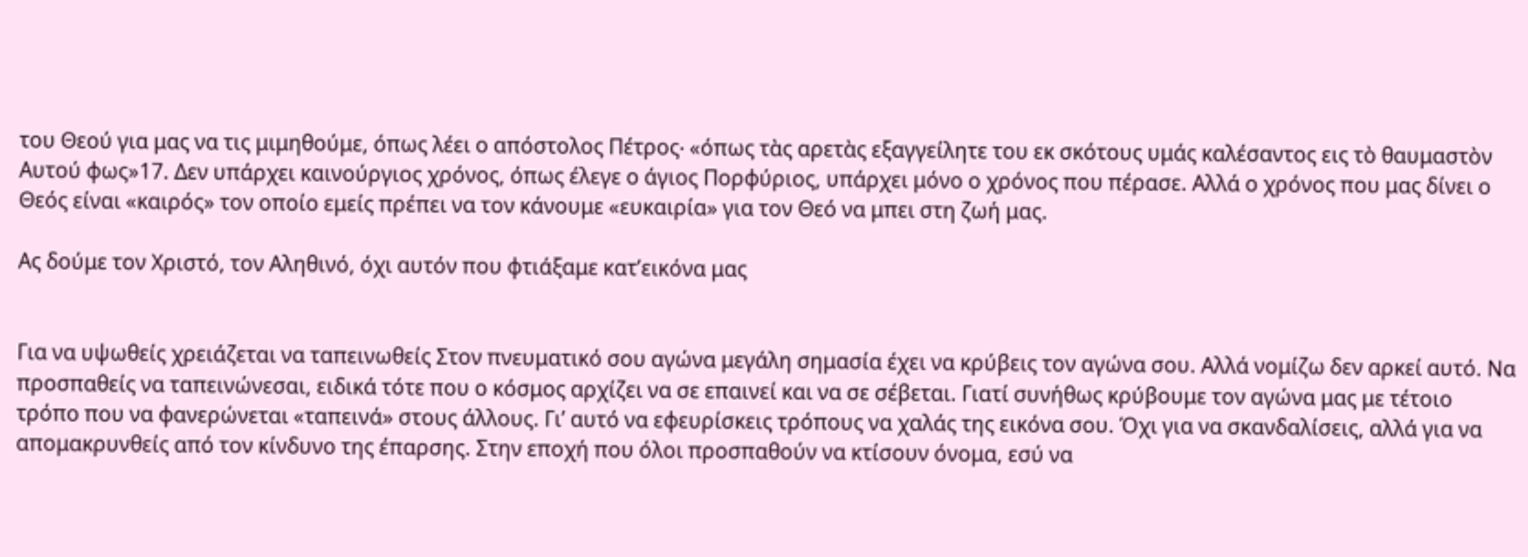του Θεού για μας να τις μιμηθούμε, όπως λέει ο απόστολος Πέτρος∙ «όπως τὰς αρετὰς εξαγγείλητε του εκ σκότους υμάς καλέσαντος εις τὸ θαυμαστὸν Αυτού φως»17. Δεν υπάρχει καινούργιος χρόνος, όπως έλεγε ο άγιος Πορφύριος, υπάρχει μόνο ο χρόνος που πέρασε. Αλλά ο χρόνος που μας δίνει ο Θεός είναι «καιρός» τον οποίο εμείς πρέπει να τον κάνουμε «ευκαιρία» για τον Θεό να μπει στη ζωή μας.

Ας δούμε τον Χριστό, τον Αληθινό, όχι αυτόν που φτιάξαμε κατ’εικόνα μας


Για να υψωθείς χρειάζεται να ταπεινωθείς Στον πνευματικό σου αγώνα μεγάλη σημασία έχει να κρύβεις τον αγώνα σου. Αλλά νομίζω δεν αρκεί αυτό. Να προσπαθείς να ταπεινώνεσαι, ειδικά τότε που ο κόσμος αρχίζει να σε επαινεί και να σε σέβεται. Γιατί συνήθως κρύβουμε τον αγώνα μας με τέτοιο τρόπο που να φανερώνεται «ταπεινά» στους άλλους. Γι’ αυτό να εφευρίσκεις τρόπους να χαλάς της εικόνα σου. Όχι για να σκανδαλίσεις, αλλά για να απομακρυνθείς από τον κίνδυνο της έπαρσης. Στην εποχή που όλοι προσπαθούν να κτίσουν όνομα, εσύ να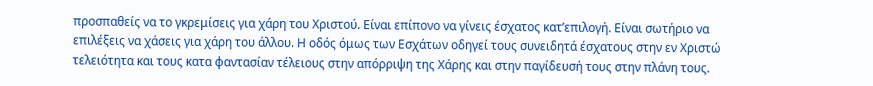προσπαθείς να το γκρεμίσεις για χάρη του Χριστού. Είναι επίπονο να γίνεις έσχατος κατ’επιλογή. Είναι σωτήριο να επιλέξεις να χάσεις για χάρη του άλλου. Η οδός όμως των Εσχάτων οδηγεί τους συνειδητά έσχατους στην εν Χριστώ τελειότητα και τους κατα φαντασίαν τέλειους στην απόρριψη της Χάρης και στην παγίδευσή τους στην πλάνη τους.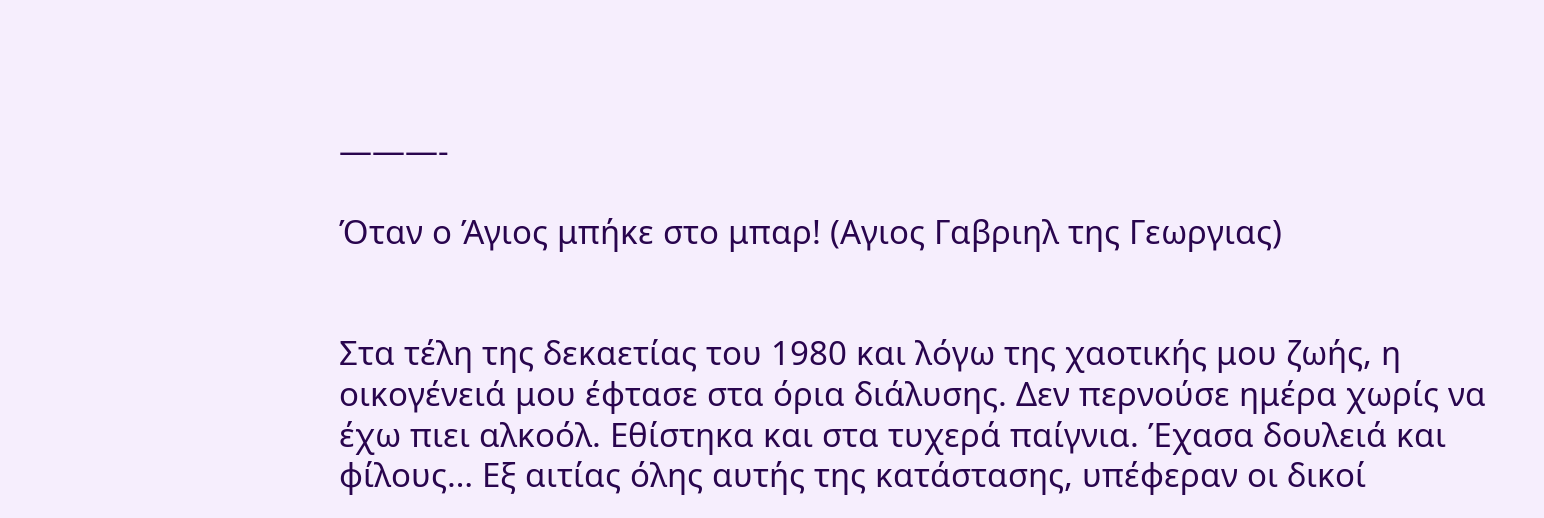———-

Όταν ο Άγιος μπήκε στο μπαρ! (Αγιος Γαβριηλ της Γεωργιας)


Στα τέλη της δεκαετίας του 1980 και λόγω της χαοτικής μου ζωής, η οικογένειά μου έφτασε στα όρια διάλυσης. Δεν περνούσε ημέρα χωρίς να έχω πιει αλκοόλ. Εθίστηκα και στα τυχερά παίγνια. Έχασα δουλειά και φίλους… Εξ αιτίας όλης αυτής της κατάστασης, υπέφεραν οι δικοί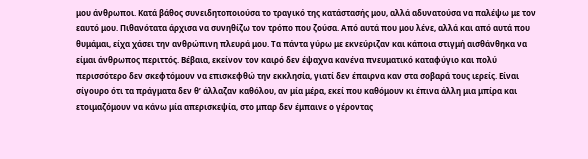μου άνθρωποι. Κατά βάθος συνειδητοποιούσα το τραγικό της κατάστασής μου, αλλά αδυνατούσα να παλέψω με τον εαυτό μου. Πιθανότατα άρχισα να συνηθίζω τον τρόπο που ζούσα. Από αυτά που μου λένε, αλλά και από αυτά που θυμάμαι, είχα χάσει την ανθρώπινη πλευρά μου. Τα πάντα γύρω με εκνεύριζαν και κάποια στιγμή αισθάνθηκα να είμαι άνθρωπος περιττός. Βέβαια, εκείνον τον καιρό δεν έψαχνα κανένα πνευματικό καταφύγιο και πολύ περισσότερο δεν σκεφτόμουν να επισκεφθώ την εκκλησία, γιατί δεν έπαιρνα καν στα σοβαρά τους ιερείς. Είναι σίγουρο ότι τα πράγματα δεν θ’ άλλαζαν καθόλου, αν μία μέρα, εκεί που καθόμουν κι έπινα άλλη μια μπίρα και ετοιμαζόμουν να κάνω μία απερισκεψία, στο μπαρ δεν έμπαινε ο γέροντας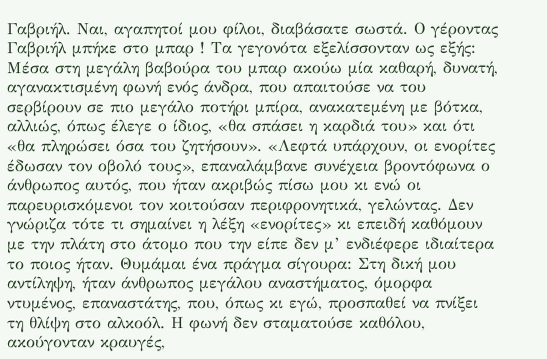Γαβριήλ. Ναι, αγαπητοί μου φίλοι, διαβάσατε σωστά. Ο γέροντας Γαβριήλ μπήκε στο μπαρ ! Τα γεγονότα εξελίσσονταν ως εξής: Μέσα στη μεγάλη βαβούρα του μπαρ ακούω μία καθαρή, δυνατή, αγανακτισμένη φωνή ενός άνδρα, που απαιτούσε να του σερβίρουν σε πιο μεγάλο ποτήρι μπίρα, ανακατεμένη με βότκα, αλλιώς, όπως έλεγε ο ίδιος, «θα σπάσει η καρδιά του» και ότι «θα πληρώσει όσα του ζητήσουν». «Λεφτά υπάρχουν, οι ενορίτες έδωσαν τον οβολό τους», επαναλάμβανε συνέχεια βροντόφωνα ο άνθρωπος αυτός, που ήταν ακριβώς πίσω μου κι ενώ οι παρευρισκόμενοι τον κοιτούσαν περιφρονητικά, γελώντας. Δεν γνώριζα τότε τι σημαίνει η λέξη «ενορίτες» κι επειδή καθόμουν με την πλάτη στο άτομο που την είπε δεν μ’ ενδιέφερε ιδιαίτερα το ποιος ήταν. Θυμάμαι ένα πράγμα σίγουρα: Στη δική μου αντίληψη, ήταν άνθρωπος μεγάλου αναστήματος, όμορφα ντυμένος, επαναστάτης, που, όπως κι εγώ, προσπαθεί να πνίξει τη θλίψη στο αλκοόλ. Η φωνή δεν σταματούσε καθόλου, ακούγονταν κραυγές,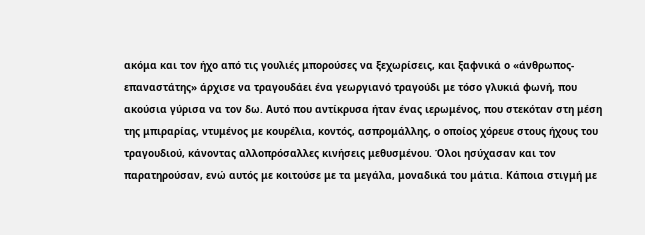ακόμα και τον ήχο από τις γουλιές μπορούσες να ξεχωρίσεις, και ξαφνικά ο «άνθρωπος-επαναστάτης» άρχισε να τραγουδάει ένα γεωργιανό τραγούδι με τόσο γλυκιά φωνή, που ακούσια γύρισα να τον δω. Αυτό που αντίκρυσα ήταν ένας ιερωμένος, που στεκόταν στη μέση της μπιραρίας, ντυμένος με κουρέλια, κοντός, ασπρομάλλης, ο οποίος χόρευε στους ήχους του τραγουδιού, κάνοντας αλλοπρόσαλλες κινήσεις μεθυσμένου. Όλοι ησύχασαν και τον παρατηρούσαν, ενώ αυτός με κοιτούσε με τα μεγάλα, μοναδικά του μάτια. Κάποια στιγμή με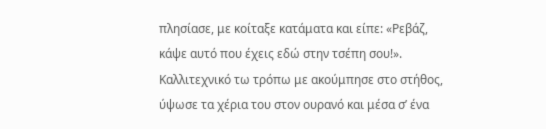πλησίασε, με κοίταξε κατάματα και είπε: «Ρεβάζ, κάψε αυτό που έχεις εδώ στην τσέπη σου!». Καλλιτεχνικό τω τρόπω με ακούμπησε στο στήθος, ύψωσε τα χέρια του στον ουρανό και μέσα σ’ ένα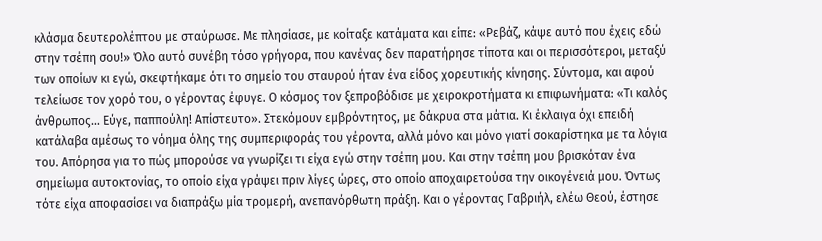κλάσμα δευτερολέπτου με σταύρωσε. Με πλησίασε, με κοίταξε κατάματα και είπε: «Ρεβάζ, κάψε αυτό που έχεις εδώ στην τσέπη σου!» Όλο αυτό συνέβη τόσο γρήγορα, που κανένας δεν παρατήρησε τίποτα και οι περισσότεροι, μεταξύ των οποίων κι εγώ, σκεφτήκαμε ότι το σημείο του σταυρού ήταν ένα είδος χορευτικής κίνησης. Σύντομα, και αφού τελείωσε τον χορό του, ο γέροντας έφυγε. Ο κόσμος τον ξεπροβόδισε με χειροκροτήματα κι επιφωνήματα: «Τι καλός άνθρωπος… Εύγε, παππούλη! Απίστευτο». Στεκόμουν εμβρόντητος, με δάκρυα στα μάτια. Κι έκλαιγα όχι επειδή κατάλαβα αμέσως το νόημα όλης της συμπεριφοράς του γέροντα, αλλά μόνο και μόνο γιατί σοκαρίστηκα με τα λόγια του. Απόρησα για το πώς μπορούσε να γνωρίζει τι είχα εγώ στην τσέπη μου. Και στην τσέπη μου βρισκόταν ένα σημείωμα αυτοκτονίας, το οποίο είχα γράψει πριν λίγες ώρες, στο οποίο αποχαιρετούσα την οικογένειά μου. Όντως τότε είχα αποφασίσει να διαπράξω μία τρομερή, ανεπανόρθωτη πράξη. Και ο γέροντας Γαβριήλ, ελέω Θεού, έστησε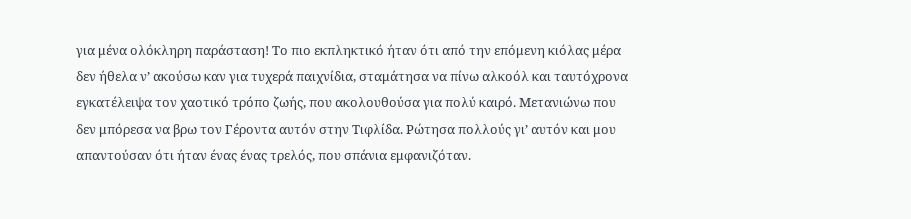για μένα ολόκληρη παράσταση! Το πιο εκπληκτικό ήταν ότι από την επόμενη κιόλας μέρα δεν ήθελα ν’ ακούσω καν για τυχερά παιχνίδια, σταμάτησα να πίνω αλκοόλ και ταυτόχρονα εγκατέλειψα τον χαοτικό τρόπο ζωής, που ακολουθούσα για πολύ καιρό. Μετανιώνω που δεν μπόρεσα να βρω τον Γέροντα αυτόν στην Τιφλίδα. Ρώτησα πολλούς γι’ αυτόν και μου απαντούσαν ότι ήταν ένας ένας τρελός, που σπάνια εμφανιζόταν.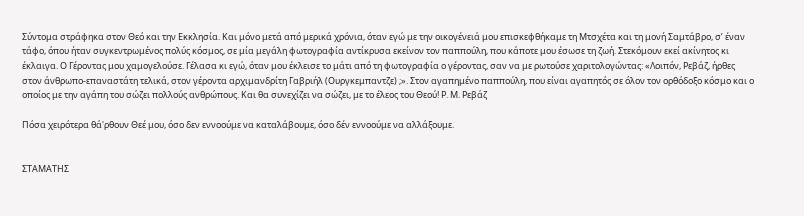Σύντομα στράφηκα στον Θεό και την Εκκλησία. Και μόνο μετά από μερικά χρόνια, όταν εγώ με την οικογένειά μου επισκεφθήκαμε τη Μτσχέτα και τη μονή Σαμτάβρο, σ’ έναν τάφο, όπου ήταν συγκεντρωμένος πολύς κόσμος, σε μία μεγάλη φωτογραφία αντίκρυσα εκείνον τον παππούλη, που κάποτε μου έσωσε τη ζωή. Στεκόμουν εκεί ακίνητος κι έκλαιγα. Ο Γέροντας μου χαμογελούσε. Γέλασα κι εγώ, όταν μου έκλεισε το μάτι από τη φωτογραφία ο γέροντας, σαν να με ρωτούσε χαριτολογώντας: «Λοιπόν, Ρεβάζ, ήρθες στον άνθρωπο-επαναστάτη τελικά, στον γέροντα αρχιμανδρίτη Γαβριήλ (Ουργκεμπαντζε) ;». Στον αγαπημένο παππούλη, που είναι αγαπητός σε όλον τον ορθόδοξο κόσμο και ο οποίος με την αγάπη του σώζει πολλούς ανθρώπους. Και θα συνεχίζει να σώζει, με το έλεος του Θεού! Ρ. Μ. Ρεβάζ

Πόσα χειρότερα θά'ρθουν Θεέ μου, όσο δεν εννοούμε να καταλάβουμε, όσο δέν εννοούμε να αλλάξουμε.


ΣΤΑΜΑΤΗΣ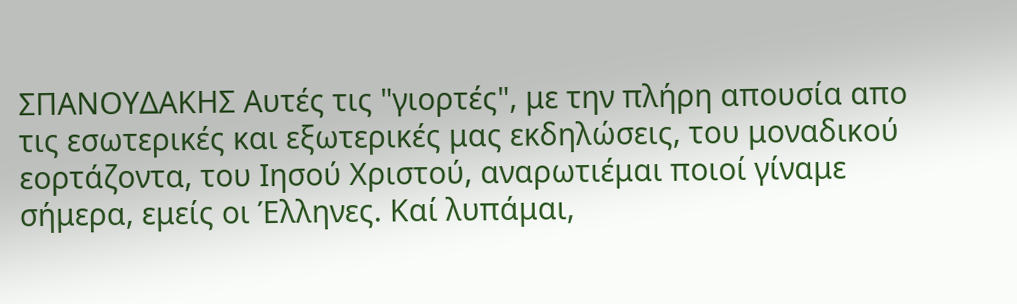ΣΠΑΝΟΥΔΑΚΗΣ Aυτές τις "γιορτές", με την πλήρη απουσία απο τις εσωτερικές και εξωτερικές μας εκδηλώσεις, του μοναδικού εορτάζοντα, του Ιησού Χριστού, αναρωτιέμαι ποιοί γίναμε σήμερα, εμείς οι Έλληνες. Καί λυπάμαι,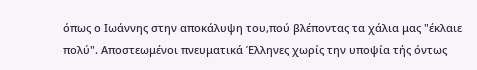όπως ο Ιωάννης στην αποκάλυψη του,πού βλέποντας τα χάλια μας "έκλαιε πολύ". Αποστεωμένοι πνευματικά Έλληνες χωρίς την υποψία τής όντως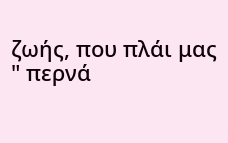ζωής, που πλάι μας " περνά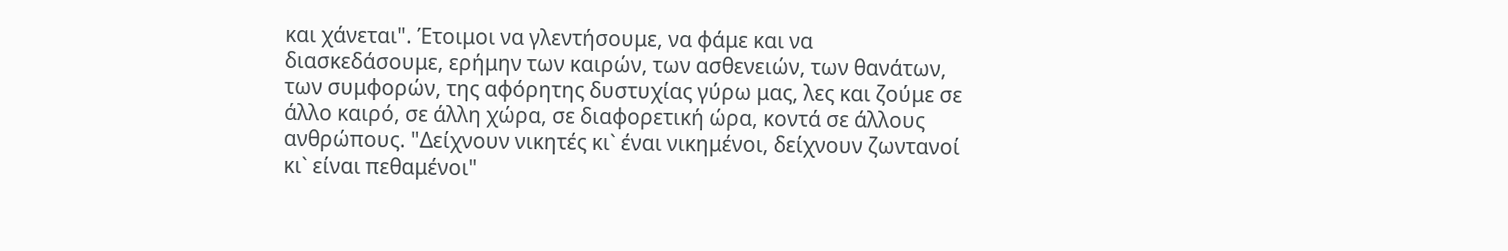και χάνεται". Έτοιμοι να γλεντήσουμε, να φάμε και να διασκεδάσουμε, ερήμην των καιρών, των ασθενειών, των θανάτων, των συμφορών, της αφόρητης δυστυχίας γύρω μας, λες και ζούμε σε άλλο καιρό, σε άλλη χώρα, σε διαφορετική ώρα, κοντά σε άλλους ανθρώπους. "Δείχνουν νικητές κι` έναι νικημένοι, δείχνουν ζωντανοί κι` είναι πεθαμένοι"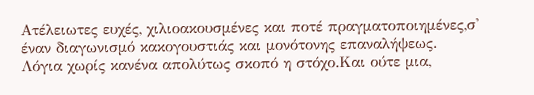Ατέλειωτες ευχές, χιλιοακουσμένες και ποτέ πραγματοποιημένες,σ' έναν διαγωνισμό κακογουστιάς και μονότονης επαναλήψεως. Λόγια χωρίς κανένα απολύτως σκοπό η στόχο.Και ούτε μια,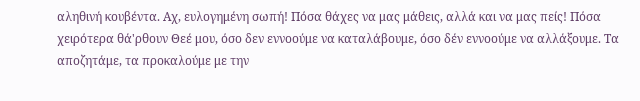αληθινή κουβέντα. Αχ, ευλογημένη σωπή! Πόσα θάχες να μας μάθεις, αλλά και να μας πείς! Πόσα χειρότερα θά'ρθουν Θεέ μου, όσο δεν εννοούμε να καταλάβουμε, όσο δέν εννοούμε να αλλάξουμε. Τα αποζητάμε, τα προκαλούμε με την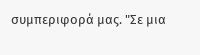συμπεριφορά μας. "Σε μια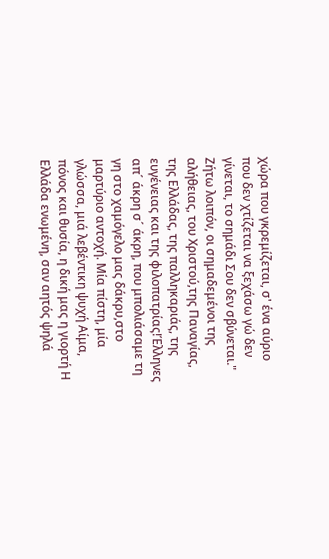χώρα που γκρεμίζεται, σ' ένα αύριο που δεν χτίζεται να ξεχάσω γώ δεν γίνεται, το σημάδι Σου δεν σβύνεται." Ζήτω λοιπόν, οι σημαδεμένοι της αλήθειας, του Χριστού,της Παναγίας, της Ελλάδας, της παλληκαριάς, της ευγένειας και της φιλοπατρίας!Έλληνες απ´ άκρη σ´ άκρη, που μπολιάσαμε τη γη στο χαμόγελο μας δάκρυ,στο μαρτύριο αντοχή. Μία πίστη, μία γλώσσα, μιά λεβέντικη ψυχή Αίμα, πόνος και θυσία, η δική μας η γιορτή Η Ελλάδα ενωμένη, σαν αητός ψηλά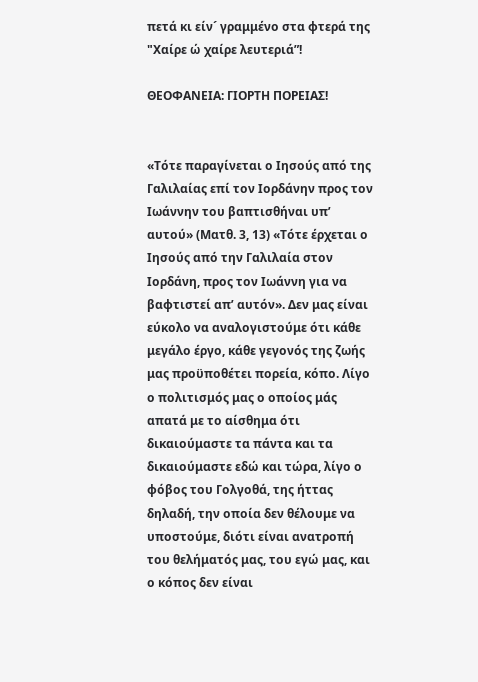πετά κι είν´ γραμμένο στα φτερά της "Χαίρε ώ χαίρε λευτεριά”!

ΘΕΟΦΑΝΕΙΑ: ΓΙΟΡΤΗ ΠΟΡΕΙΑΣ!


«Τότε παραγίνεται ο Ιησούς από της Γαλιλαίας επί τον Ιορδάνην προς τον Ιωάννην του βαπτισθήναι υπ’ αυτού» (Ματθ. 3, 13) «Τότε έρχεται ο Ιησούς από την Γαλιλαία στον Ιορδάνη, προς τον Ιωάννη για να βαφτιστεί απ’ αυτόν». Δεν μας είναι εύκολο να αναλογιστούμε ότι κάθε μεγάλο έργο, κάθε γεγονός της ζωής μας προϋποθέτει πορεία, κόπο. Λίγο ο πολιτισμός μας ο οποίος μάς απατά με το αίσθημα ότι δικαιούμαστε τα πάντα και τα δικαιούμαστε εδώ και τώρα, λίγο ο φόβος του Γολγοθά, της ήττας δηλαδή, την οποία δεν θέλουμε να υποστούμε, διότι είναι ανατροπή του θελήματός μας, του εγώ μας, και ο κόπος δεν είναι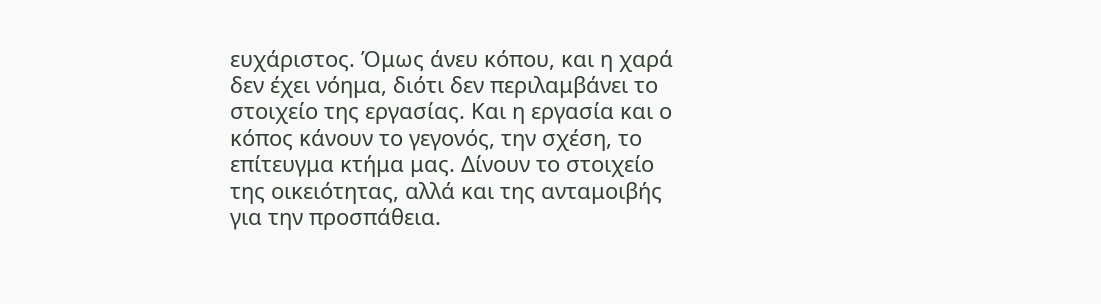ευχάριστος. Όμως άνευ κόπου, και η χαρά δεν έχει νόημα, διότι δεν περιλαμβάνει το στοιχείο της εργασίας. Και η εργασία και ο κόπος κάνουν το γεγονός, την σχέση, το επίτευγμα κτήμα μας. Δίνουν το στοιχείο της οικειότητας, αλλά και της ανταμοιβής για την προσπάθεια.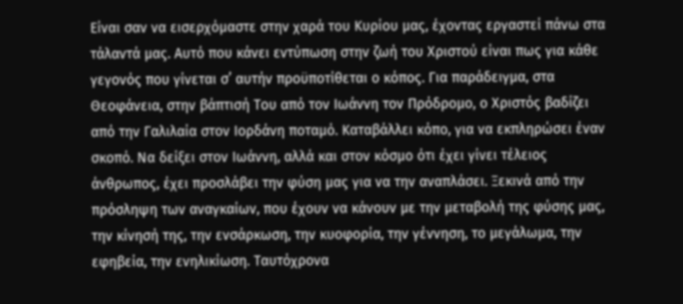Είναι σαν να εισερχόμαστε στην χαρά του Κυρίου μας, έχοντας εργαστεί πάνω στα τάλαντά μας. Αυτό που κάνει εντύπωση στην ζωή του Χριστού είναι πως για κάθε γεγονός που γίνεται σ’ αυτήν προϋποτίθεται ο κόπος. Για παράδειγμα, στα Θεοφάνεια, στην βάπτισή Του από τον Ιωάννη τον Πρόδρομο, ο Χριστός βαδίζει από την Γαλιλαία στον Ιορδάνη ποταμό. Καταβάλλει κόπο, για να εκπληρώσει έναν σκοπό. Να δείξει στον Ιωάννη, αλλά και στον κόσμο ότι έχει γίνει τέλειος άνθρωπος, έχει προσλάβει την φύση μας για να την αναπλάσει. Ξεκινά από την πρόσληψη των αναγκαίων, που έχουν να κάνουν με την μεταβολή της φύσης μας, την κίνησή της, την ενσάρκωση, την κυοφορία, την γέννηση, το μεγάλωμα, την εφηβεία, την ενηλικίωση. Ταυτόχρονα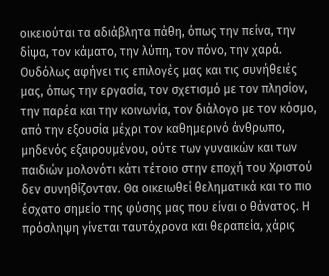οικειούται τα αδιάβλητα πάθη, όπως την πείνα, την δίψα, τον κάματο, την λύπη, τον πόνο, την χαρά. Ουδόλως αφήνει τις επιλογές μας και τις συνήθειές μας, όπως την εργασία, τον σχετισμό με τον πλησίον, την παρέα και την κοινωνία, τον διάλογο με τον κόσμο, από την εξουσία μέχρι τον καθημερινό άνθρωπο, μηδενός εξαιρουμένου, ούτε των γυναικών και των παιδιών μολονότι κάτι τέτοιο στην εποχή του Χριστού δεν συνηθίζονταν. Θα οικειωθεί θεληματικά και το πιο έσχατο σημείο της φύσης μας που είναι ο θάνατος. Η πρόσληψη γίνεται ταυτόχρονα και θεραπεία, χάρις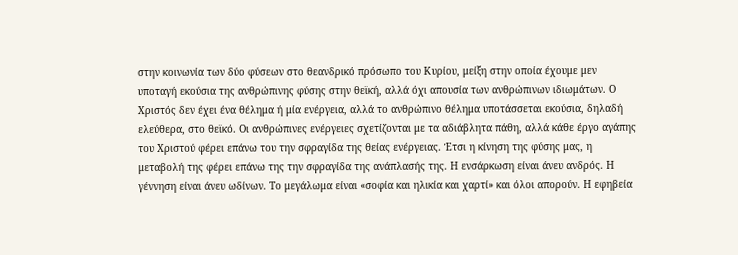στην κοινωνία των δύο φύσεων στο θεανδρικό πρόσωπο του Κυρίου, μείξη στην οποία έχουμε μεν υποταγή εκούσια της ανθρώπινης φύσης στην θεϊκή, αλλά όχι απουσία των ανθρώπινων ιδιωμάτων. Ο Χριστός δεν έχει ένα θέλημα ή μία ενέργεια, αλλά το ανθρώπινο θέλημα υποτάσσεται εκούσια, δηλαδή ελεύθερα, στο θεϊκό. Οι ανθρώπινες ενέργειες σχετίζονται με τα αδιάβλητα πάθη, αλλά κάθε έργο αγάπης του Χριστού φέρει επάνω του την σφραγίδα της θείας ενέργειας. Έτσι η κίνηση της φύσης μας, η μεταβολή της φέρει επάνω της την σφραγίδα της ανάπλασής της. Η ενσάρκωση είναι άνευ ανδρός. Η γέννηση είναι άνευ ωδίνων. Το μεγάλωμα είναι «σοφία και ηλικία και χαρτί» και όλοι απορούν. Η εφηβεία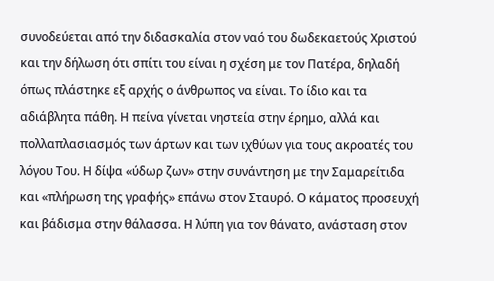συνοδεύεται από την διδασκαλία στον ναό του δωδεκαετούς Χριστού και την δήλωση ότι σπίτι του είναι η σχέση με τον Πατέρα, δηλαδή όπως πλάστηκε εξ αρχής ο άνθρωπος να είναι. Το ίδιο και τα αδιάβλητα πάθη. Η πείνα γίνεται νηστεία στην έρημο, αλλά και πολλαπλασιασμός των άρτων και των ιχθύων για τους ακροατές του λόγου Του. Η δίψα «ύδωρ ζων» στην συνάντηση με την Σαμαρείτιδα και «πλήρωση της γραφής» επάνω στον Σταυρό. Ο κάματος προσευχή και βάδισμα στην θάλασσα. Η λύπη για τον θάνατο, ανάσταση στον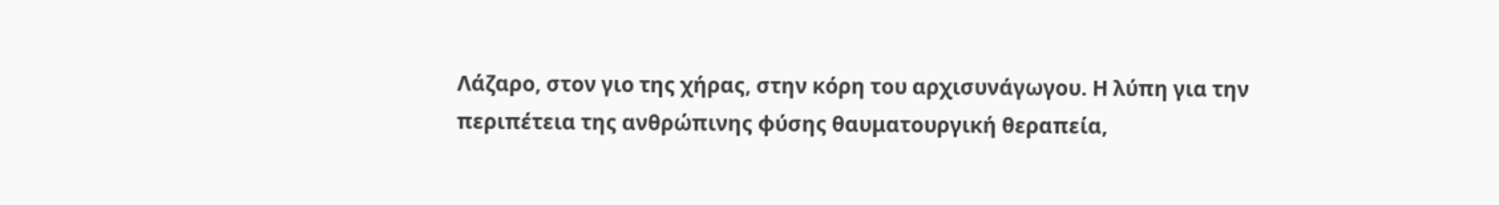Λάζαρο, στον γιο της χήρας, στην κόρη του αρχισυνάγωγου. Η λύπη για την περιπέτεια της ανθρώπινης φύσης θαυματουργική θεραπεία,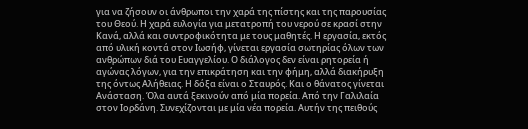για να ζήσουν οι άνθρωποι την χαρά της πίστης και της παρουσίας του Θεού. Η χαρά ευλογία για μετατροπή του νερού σε κρασί στην Κανά, αλλά και συντροφικότητα με τους μαθητές. Η εργασία, εκτός από υλική κοντά στον Ιωσήφ, γίνεται εργασία σωτηρίας όλων των ανθρώπων διά του Ευαγγελίου. Ο διάλογος δεν είναι ρητορεία ή αγώνας λόγων, για την επικράτηση και την φήμη, αλλά διακήρυξη της όντως Αλήθειας. Η δόξα είναι ο Σταυρός. Και ο θάνατος γίνεται Ανάσταση. Όλα αυτά ξεκινούν από μία πορεία. Από την Γαλιλαία στον Ιορδάνη. Συνεχίζονται με μία νέα πορεία. Αυτήν της πειθούς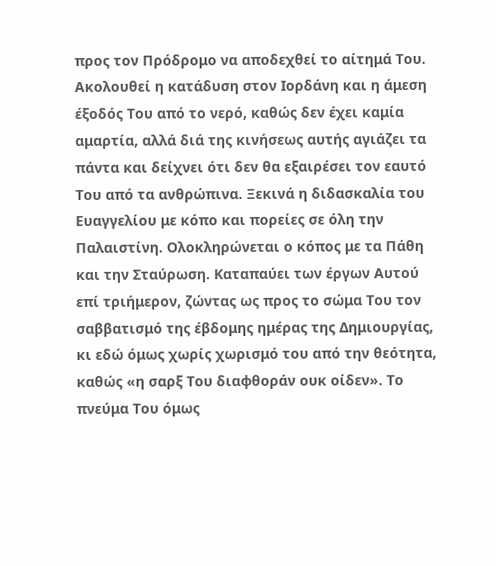προς τον Πρόδρομο να αποδεχθεί το αίτημά Του. Ακολουθεί η κατάδυση στον Ιορδάνη και η άμεση έξοδός Του από το νερό, καθώς δεν έχει καμία αμαρτία, αλλά διά της κινήσεως αυτής αγιάζει τα πάντα και δείχνει ότι δεν θα εξαιρέσει τον εαυτό Του από τα ανθρώπινα. Ξεκινά η διδασκαλία του Ευαγγελίου με κόπο και πορείες σε όλη την Παλαιστίνη. Ολοκληρώνεται ο κόπος με τα Πάθη και την Σταύρωση. Καταπαύει των έργων Αυτού επί τριήμερον, ζώντας ως προς το σώμα Του τον σαββατισμό της έβδομης ημέρας της Δημιουργίας, κι εδώ όμως χωρίς χωρισμό του από την θεότητα, καθώς «η σαρξ Του διαφθοράν ουκ οίδεν». Το πνεύμα Του όμως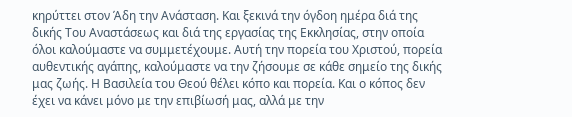κηρύττει στον Άδη την Ανάσταση. Και ξεκινά την όγδοη ημέρα διά της δικής Του Αναστάσεως και διά της εργασίας της Εκκλησίας, στην οποία όλοι καλούμαστε να συμμετέχουμε. Αυτή την πορεία του Χριστού, πορεία αυθεντικής αγάπης, καλούμαστε να την ζήσουμε σε κάθε σημείο της δικής μας ζωής. Η Βασιλεία του Θεού θέλει κόπο και πορεία. Και ο κόπος δεν έχει να κάνει μόνο με την επιβίωσή μας, αλλά με την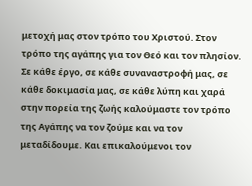μετοχή μας στον τρόπο του Χριστού. Στον τρόπο της αγάπης για τον Θεό και τον πλησίον. Σε κάθε έργο, σε κάθε συναναστροφή μας, σε κάθε δοκιμασία μας, σε κάθε λύπη και χαρά στην πορεία της ζωής καλούμαστε τον τρόπο της Αγάπης να τον ζούμε και να τον μεταδίδουμε. Και επικαλούμενοι τον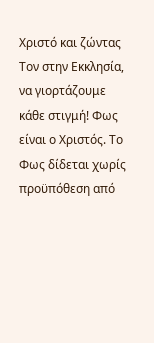Χριστό και ζώντας Τον στην Εκκλησία, να γιορτάζουμε κάθε στιγμή! Φως είναι ο Χριστός. Το Φως δίδεται χωρίς προϋπόθεση από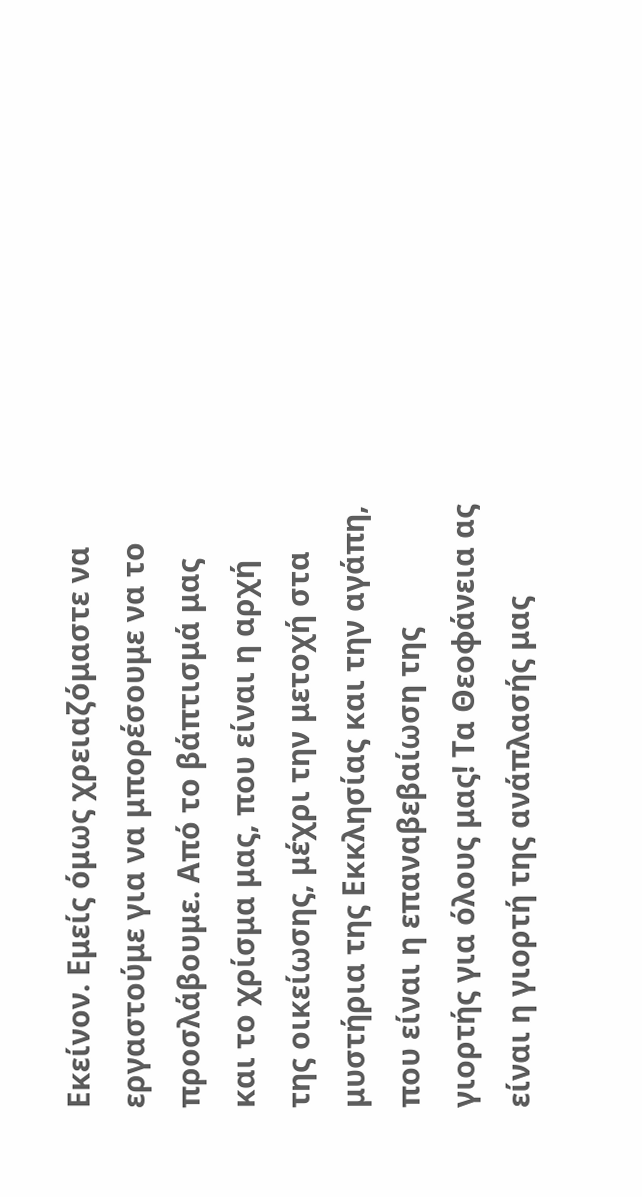Εκείνον. Εμείς όμως χρειαζόμαστε να εργαστούμε για να μπορέσουμε να το προσλάβουμε. Από το βάπτισμά μας και το χρίσμα μας, που είναι η αρχή της οικείωσης, μέχρι την μετοχή στα μυστήρια της Εκκλησίας και την αγάπη, που είναι η επαναβεβαίωση της γιορτής για όλους μας! Τα Θεοφάνεια ας είναι η γιορτή της ανάπλασής μας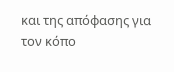και της απόφασης για τον κόπο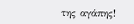της αγάπης!